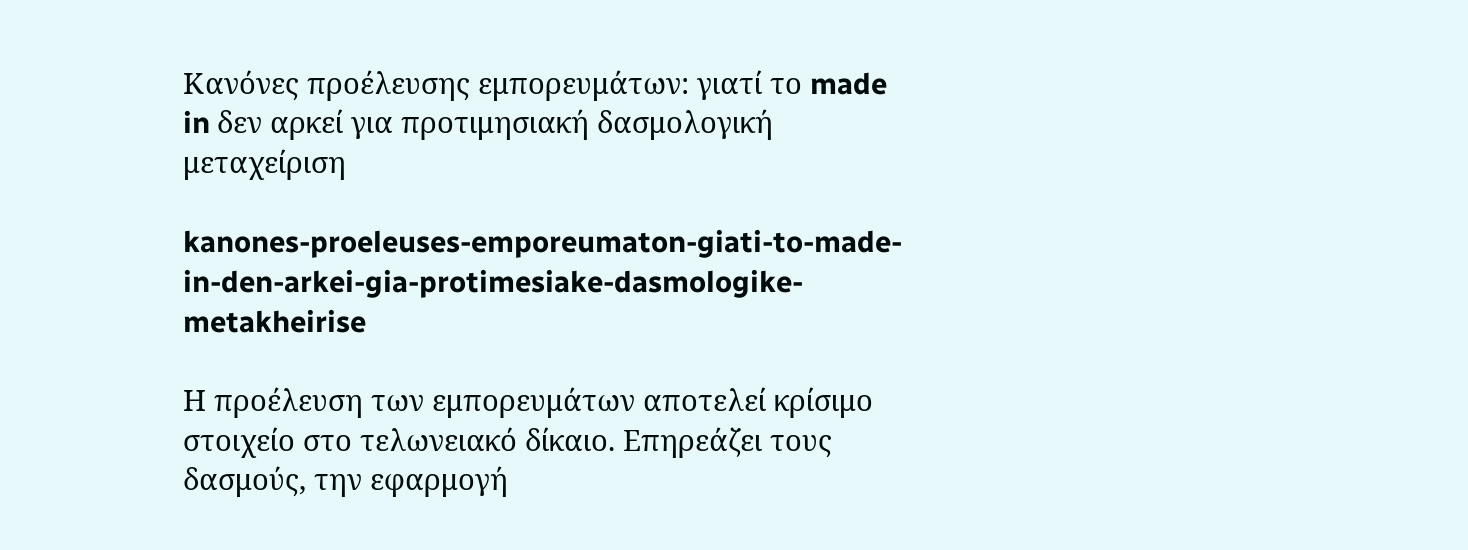Κανόνες προέλευσης εμπορευμάτων: γιατί το made in δεν αρκεί για προτιμησιακή δασμολογική μεταχείριση

kanones-proeleuses-emporeumaton-giati-to-made-in-den-arkei-gia-protimesiake-dasmologike-metakheirise

Η προέλευση των εμπορευμάτων αποτελεί κρίσιμο στοιχείο στο τελωνειακό δίκαιο. Επηρεάζει τους δασμούς, την εφαρμογή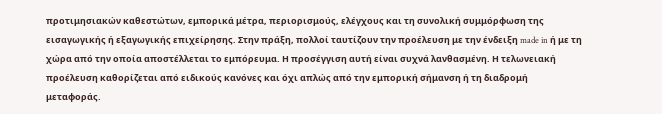προτιμησιακών καθεστώτων, εμπορικά μέτρα, περιορισμούς, ελέγχους και τη συνολική συμμόρφωση της εισαγωγικής ή εξαγωγικής επιχείρησης. Στην πράξη, πολλοί ταυτίζουν την προέλευση με την ένδειξη made in ή με τη χώρα από την οποία αποστέλλεται το εμπόρευμα. Η προσέγγιση αυτή είναι συχνά λανθασμένη. Η τελωνειακή προέλευση καθορίζεται από ειδικούς κανόνες και όχι απλώς από την εμπορική σήμανση ή τη διαδρομή μεταφοράς.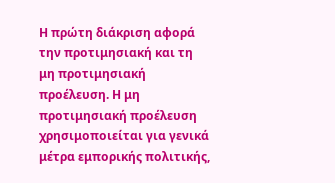Η πρώτη διάκριση αφορά την προτιμησιακή και τη μη προτιμησιακή προέλευση. Η μη προτιμησιακή προέλευση χρησιμοποιείται για γενικά μέτρα εμπορικής πολιτικής,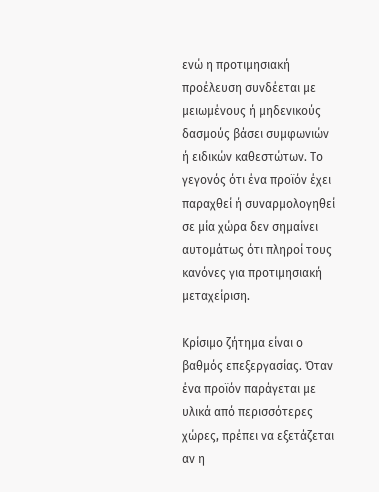ενώ η προτιμησιακή προέλευση συνδέεται με μειωμένους ή μηδενικούς δασμούς βάσει συμφωνιών ή ειδικών καθεστώτων. Το γεγονός ότι ένα προϊόν έχει παραχθεί ή συναρμολογηθεί σε μία χώρα δεν σημαίνει αυτομάτως ότι πληροί τους κανόνες για προτιμησιακή μεταχείριση.

Κρίσιμο ζήτημα είναι ο βαθμός επεξεργασίας. Όταν ένα προϊόν παράγεται με υλικά από περισσότερες χώρες, πρέπει να εξετάζεται αν η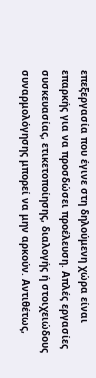επεξεργασία που έγινε στη δηλούμενη χώρα είναι επαρκής για να προσδώσει προέλευση. Απλές εργασίες συσκευασίας, ετικετοποίησης, διαλογής ή στοιχειώδους συναρμολόγησης μπορεί να μην αρκούν. Αντιθέτως,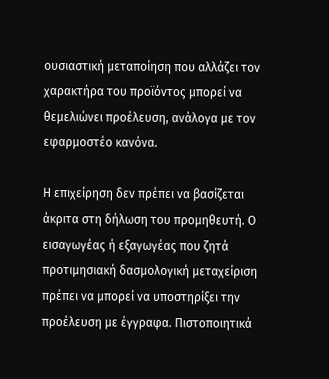ουσιαστική μεταποίηση που αλλάζει τον χαρακτήρα του προϊόντος μπορεί να θεμελιώνει προέλευση, ανάλογα με τον εφαρμοστέο κανόνα.

Η επιχείρηση δεν πρέπει να βασίζεται άκριτα στη δήλωση του προμηθευτή. Ο εισαγωγέας ή εξαγωγέας που ζητά προτιμησιακή δασμολογική μεταχείριση πρέπει να μπορεί να υποστηρίξει την προέλευση με έγγραφα. Πιστοποιητικά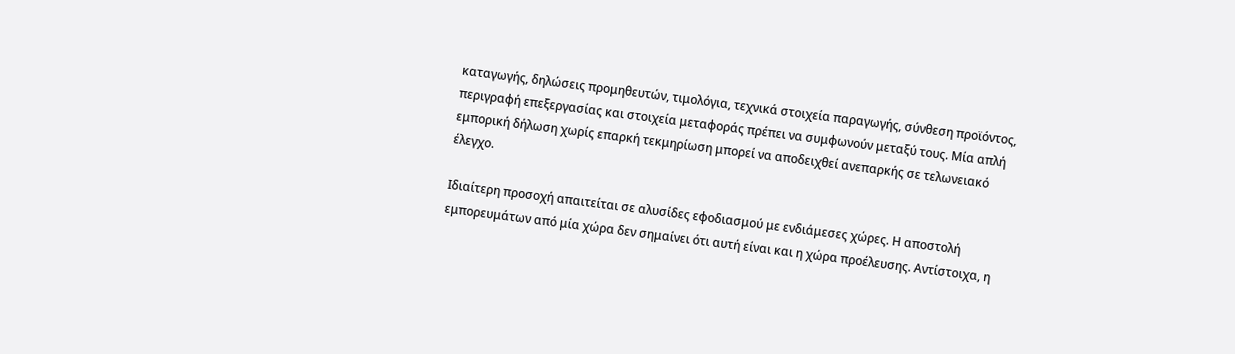καταγωγής, δηλώσεις προμηθευτών, τιμολόγια, τεχνικά στοιχεία παραγωγής, σύνθεση προϊόντος, περιγραφή επεξεργασίας και στοιχεία μεταφοράς πρέπει να συμφωνούν μεταξύ τους. Μία απλή εμπορική δήλωση χωρίς επαρκή τεκμηρίωση μπορεί να αποδειχθεί ανεπαρκής σε τελωνειακό έλεγχο.

Ιδιαίτερη προσοχή απαιτείται σε αλυσίδες εφοδιασμού με ενδιάμεσες χώρες. Η αποστολή εμπορευμάτων από μία χώρα δεν σημαίνει ότι αυτή είναι και η χώρα προέλευσης. Αντίστοιχα, η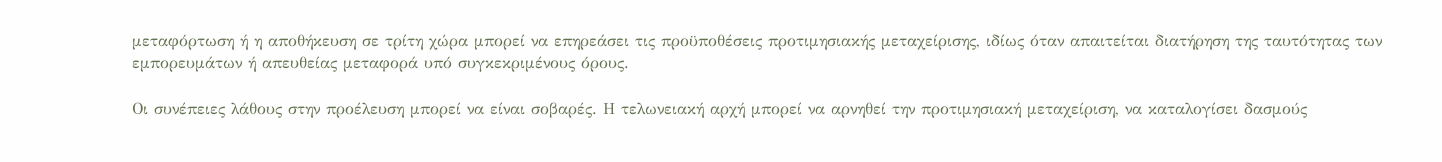μεταφόρτωση ή η αποθήκευση σε τρίτη χώρα μπορεί να επηρεάσει τις προϋποθέσεις προτιμησιακής μεταχείρισης, ιδίως όταν απαιτείται διατήρηση της ταυτότητας των εμπορευμάτων ή απευθείας μεταφορά υπό συγκεκριμένους όρους.

Οι συνέπειες λάθους στην προέλευση μπορεί να είναι σοβαρές. Η τελωνειακή αρχή μπορεί να αρνηθεί την προτιμησιακή μεταχείριση, να καταλογίσει δασμούς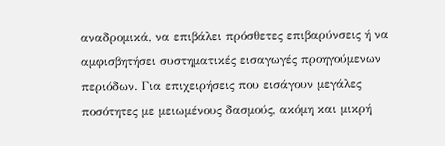αναδρομικά, να επιβάλει πρόσθετες επιβαρύνσεις ή να αμφισβητήσει συστηματικές εισαγωγές προηγούμενων περιόδων. Για επιχειρήσεις που εισάγουν μεγάλες ποσότητες με μειωμένους δασμούς, ακόμη και μικρή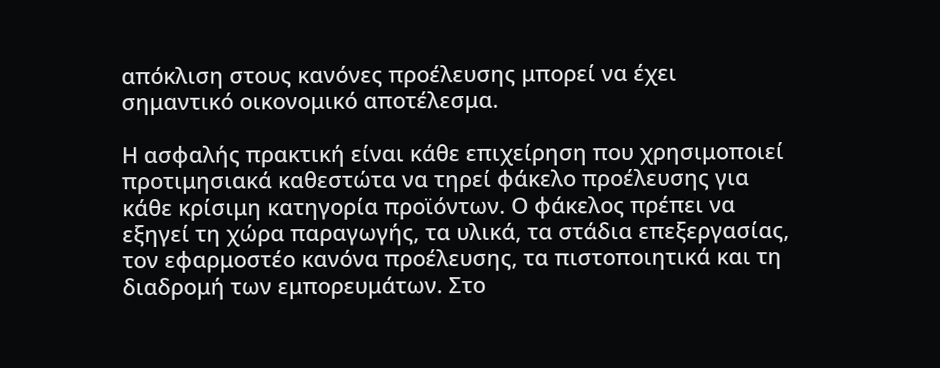απόκλιση στους κανόνες προέλευσης μπορεί να έχει σημαντικό οικονομικό αποτέλεσμα.

Η ασφαλής πρακτική είναι κάθε επιχείρηση που χρησιμοποιεί προτιμησιακά καθεστώτα να τηρεί φάκελο προέλευσης για κάθε κρίσιμη κατηγορία προϊόντων. Ο φάκελος πρέπει να εξηγεί τη χώρα παραγωγής, τα υλικά, τα στάδια επεξεργασίας, τον εφαρμοστέο κανόνα προέλευσης, τα πιστοποιητικά και τη διαδρομή των εμπορευμάτων. Στο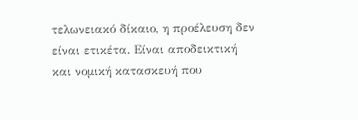τελωνειακό δίκαιο, η προέλευση δεν είναι ετικέτα. Είναι αποδεικτική και νομική κατασκευή που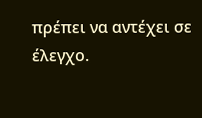πρέπει να αντέχει σε έλεγχο.